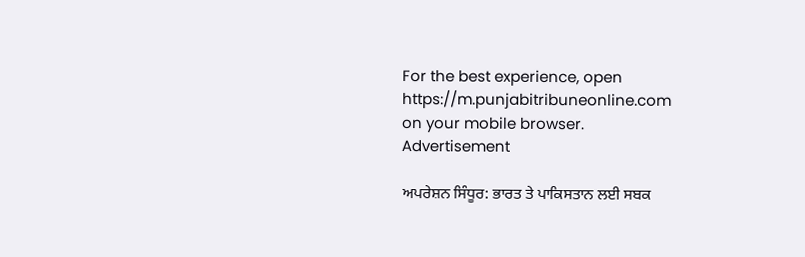For the best experience, open
https://m.punjabitribuneonline.com
on your mobile browser.
Advertisement

ਅਪਰੇਸ਼ਨ ਸਿੰਧੂਰ: ਭਾਰਤ ਤੇ ਪਾਕਿਸਤਾਨ ਲਈ ਸਬਕ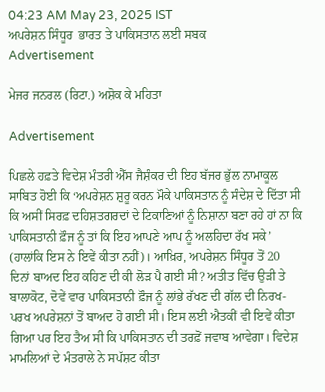04:23 AM May 23, 2025 IST
ਅਪਰੇਸ਼ਨ ਸਿੰਧੂਰ  ਭਾਰਤ ਤੇ ਪਾਕਿਸਤਾਨ ਲਈ ਸਬਕ
Advertisement

ਮੇਜਰ ਜਨਰਲ (ਰਿਟਾ.) ਅਸ਼ੋਕ ਕੇ ਮਹਿਤਾ

Advertisement

ਪਿਛਲੇ ਹਫ਼ਤੇ ਵਿਦੇਸ਼ ਮੰਤਰੀ ਐੱਸ ਜੈਸ਼ੰਕਰ ਦੀ ਇਹ ਬੱਜਰ ਭੁੱਲ ਨਾਮਾਕੂਲ ਸਾਬਿਤ ਹੋਈ ਕਿ ‘ਅਪਰੇਸ਼ਨ ਸ਼ੁਰੂ ਕਰਨ ਮੌਕੇ ਪਾਕਿਸਤਾਨ ਨੂੰ ਸੰਦੇਸ਼ ਦੇ ਦਿੱਤਾ ਸੀ ਕਿ ਅਸੀਂ ਸਿਰਫ਼ ਦਹਿਸ਼ਤਗਰਦਾਂ ਦੇ ਟਿਕਾਣਿਆਂ ਨੂੰ ਨਿਸ਼ਾਨਾ ਬਣਾ ਰਹੇ ਹਾਂ ਨਾ ਕਿ ਪਾਕਿਸਤਾਨੀ ਫ਼ੌਜ ਨੂੰ ਤਾਂ ਕਿ ਇਹ ਆਪਣੇ ਆਪ ਨੂੰ ਅਲਹਿਦਾ ਰੱਖ ਸਕੇ’ (ਹਾਲਾਂਕਿ ਇਸ ਨੇ ਇਵੇਂ ਕੀਤਾ ਨਹੀਂ)। ਆਖ਼ਿਰ, ਅਪਰੇਸ਼ਨ ਸਿੰਧੂਰ ਤੋਂ 20 ਦਿਨਾਂ ਬਾਅਦ ਇਹ ਕਹਿਣ ਦੀ ਕੀ ਲੋੜ ਪੈ ਗਈ ਸੀ? ਅਤੀਤ ਵਿੱਚ ਉੜੀ ਤੇ ਬਾਲਾਕੋਟ, ਦੋਵੇਂ ਵਾਰ ਪਾਕਿਸਤਾਨੀ ਫ਼ੌਜ ਨੂੰ ਲਾਂਭੇ ਰੱਖਣ ਦੀ ਗੱਲ ਦੀ ਨਿਰਖ-ਪਰਖ ਅਪਰੇਸ਼ਨਾਂ ਤੋਂ ਬਾਅਦ ਹੋ ਗਈ ਸੀ। ਇਸ ਲਈ ਐਤਕੀਂ ਵੀ ਇਵੇਂ ਕੀਤਾ ਗਿਆ ਪਰ ਇਹ ਤੈਅ ਸੀ ਕਿ ਪਾਕਿਸਤਾਨ ਦੀ ਤਰਫ਼ੋਂ ਜਵਾਬ ਆਵੇਗਾ। ਵਿਦੇਸ਼ ਮਾਮਲਿਆਂ ਦੇ ਮੰਤਰਾਲੇ ਨੇ ਸਪੱਸ਼ਟ ਕੀਤਾ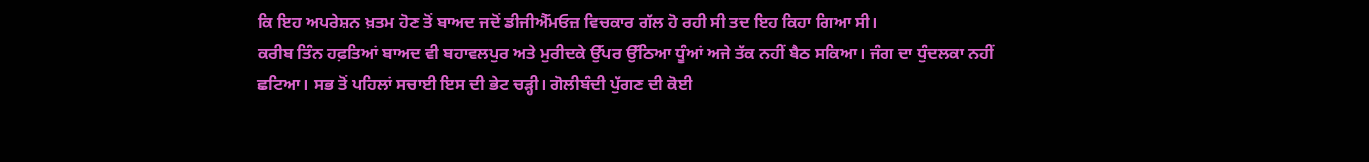ਕਿ ਇਹ ਅਪਰੇਸ਼ਨ ਖ਼ਤਮ ਹੋਣ ਤੋਂ ਬਾਅਦ ਜਦੋਂ ਡੀਜੀਐੱਮਓਜ਼ ਵਿਚਕਾਰ ਗੱਲ ਹੋ ਰਹੀ ਸੀ ਤਦ ਇਹ ਕਿਹਾ ਗਿਆ ਸੀ।
ਕਰੀਬ ਤਿੰਨ ਹਫ਼ਤਿਆਂ ਬਾਅਦ ਵੀ ਬਹਾਵਲਪੁਰ ਅਤੇ ਮੁਰੀਦਕੇ ਉੱਪਰ ਉੱਠਿਆ ਧੂੰਆਂ ਅਜੇ ਤੱਕ ਨਹੀਂ ਬੈਠ ਸਕਿਆ। ਜੰਗ ਦਾ ਧੁੰਦਲਕਾ ਨਹੀਂ ਛਟਿਆ। ਸਭ ਤੋਂ ਪਹਿਲਾਂ ਸਚਾਈ ਇਸ ਦੀ ਭੇਟ ਚੜ੍ਹੀ। ਗੋਲੀਬੰਦੀ ਪੁੱਗਣ ਦੀ ਕੋਈ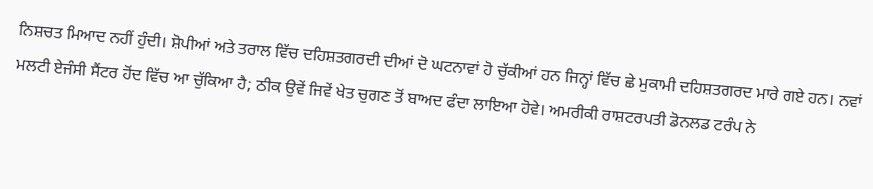ਨਿਸ਼ਚਤ ਮਿਆਦ ਨਹੀਂ ਹੁੰਦੀ। ਸ਼ੋਪੀਆਂ ਅਤੇ ਤਰਾਲ ਵਿੱਚ ਦਹਿਸ਼ਤਗਰਦੀ ਦੀਆਂ ਦੋ ਘਟਨਾਵਾਂ ਹੋ ਚੁੱਕੀਆਂ ਹਨ ਜਿਨ੍ਹਾਂ ਵਿੱਚ ਛੇ ਮੁਕਾਮੀ ਦਹਿਸ਼ਤਗਰਦ ਮਾਰੇ ਗਏ ਹਨ। ਨਵਾਂ ਮਲਟੀ ਏਜੰਸੀ ਸੈਂਟਰ ਹੋਂਦ ਵਿੱਚ ਆ ਚੁੱਕਿਆ ਹੈ; ਠੀਕ ਉਵੇਂ ਜਿਵੇਂ ਖੇਤ ਚੁਗਣ ਤੋਂ ਬਾਅਦ ਫੰਦਾ ਲਾਇਆ ਹੋਵੇ। ਅਮਰੀਕੀ ਰਾਸ਼ਟਰਪਤੀ ਡੋਨਲਡ ਟਰੰਪ ਨੇ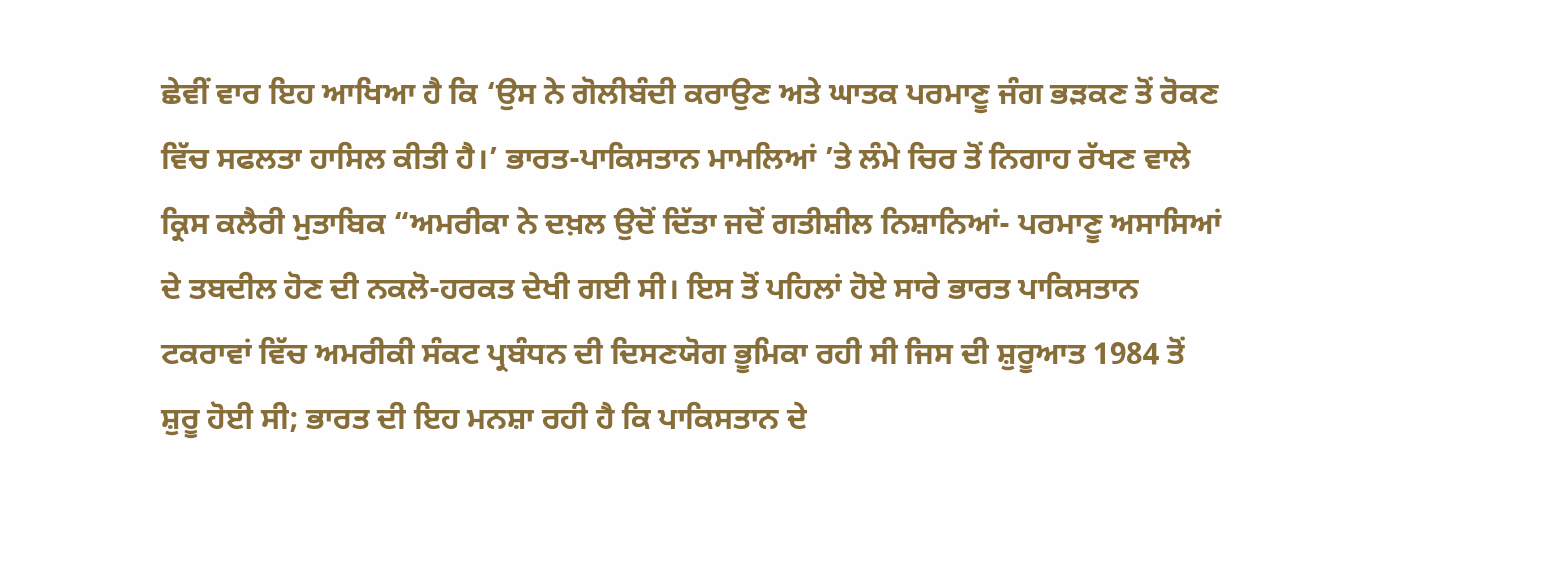ਛੇਵੀਂ ਵਾਰ ਇਹ ਆਖਿਆ ਹੈ ਕਿ ‘ਉਸ ਨੇ ਗੋਲੀਬੰਦੀ ਕਰਾਉਣ ਅਤੇ ਘਾਤਕ ਪਰਮਾਣੂ ਜੰਗ ਭੜਕਣ ਤੋਂ ਰੋਕਣ ਵਿੱਚ ਸਫਲਤਾ ਹਾਸਿਲ ਕੀਤੀ ਹੈ।’ ਭਾਰਤ-ਪਾਕਿਸਤਾਨ ਮਾਮਲਿਆਂ ’ਤੇ ਲੰਮੇ ਚਿਰ ਤੋਂ ਨਿਗਾਹ ਰੱਖਣ ਵਾਲੇ ਕ੍ਰਿਸ ਕਲੈਰੀ ਮੁਤਾਬਿਕ “ਅਮਰੀਕਾ ਨੇ ਦਖ਼ਲ ਉਦੋਂ ਦਿੱਤਾ ਜਦੋਂ ਗਤੀਸ਼ੀਲ ਨਿਸ਼ਾਨਿਆਂ- ਪਰਮਾਣੂ ਅਸਾਸਿਆਂ ਦੇ ਤਬਦੀਲ ਹੋਣ ਦੀ ਨਕਲੋ-ਹਰਕਤ ਦੇਖੀ ਗਈ ਸੀ। ਇਸ ਤੋਂ ਪਹਿਲਾਂ ਹੋਏ ਸਾਰੇ ਭਾਰਤ ਪਾਕਿਸਤਾਨ ਟਕਰਾਵਾਂ ਵਿੱਚ ਅਮਰੀਕੀ ਸੰਕਟ ਪ੍ਰਬੰਧਨ ਦੀ ਦਿਸਣਯੋਗ ਭੂਮਿਕਾ ਰਹੀ ਸੀ ਜਿਸ ਦੀ ਸ਼ੁਰੂਆਤ 1984 ਤੋਂ ਸ਼ੁਰੂ ਹੋਈ ਸੀ; ਭਾਰਤ ਦੀ ਇਹ ਮਨਸ਼ਾ ਰਹੀ ਹੈ ਕਿ ਪਾਕਿਸਤਾਨ ਦੇ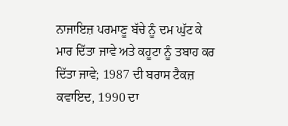ਨਾਜਾਇਜ਼ ਪਰਮਾਣੂ ਬੱਚੇ ਨੂੰ ਦਮ ਘੁੱਟ ਕੇ ਮਾਰ ਦਿੱਤਾ ਜਾਵੇ ਅਤੇ ਕਹੂਟਾ ਨੂੰ ਤਬਾਹ ਕਰ ਦਿੱਤਾ ਜਾਵੇ; 1987 ਦੀ ਬਰਾਸ ਟੈਕਜ਼ ਕਵਾਇਦ, 1990 ਦਾ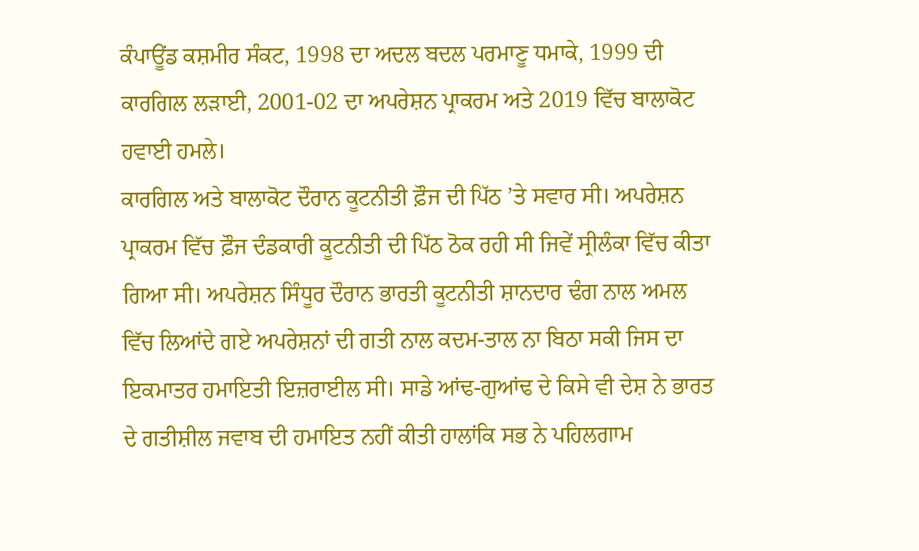ਕੰਪਾਊਂਡ ਕਸ਼ਮੀਰ ਸੰਕਟ, 1998 ਦਾ ਅਦਲ ਬਦਲ ਪਰਮਾਣੂ ਧਮਾਕੇ, 1999 ਦੀ ਕਾਰਗਿਲ ਲੜਾਈ, 2001-02 ਦਾ ਅਪਰੇਸ਼ਨ ਪ੍ਰਾਕਰਮ ਅਤੇ 2019 ਵਿੱਚ ਬਾਲਾਕੋਟ ਹਵਾਈ ਹਮਲੇ।
ਕਾਰਗਿਲ ਅਤੇ ਬਾਲਾਕੋਟ ਦੌਰਾਨ ਕੂਟਨੀਤੀ ਫ਼ੌਜ ਦੀ ਪਿੱਠ ’ਤੇ ਸਵਾਰ ਸੀ। ਅਪਰੇਸ਼ਨ ਪ੍ਰਾਕਰਮ ਵਿੱਚ ਫ਼ੌਜ ਦੰਡਕਾਰੀ ਕੂਟਨੀਤੀ ਦੀ ਪਿੱਠ ਠੋਕ ਰਹੀ ਸੀ ਜਿਵੇਂ ਸ੍ਰੀਲੰਕਾ ਵਿੱਚ ਕੀਤਾ ਗਿਆ ਸੀ। ਅਪਰੇਸ਼ਨ ਸਿੰਧੂਰ ਦੌਰਾਨ ਭਾਰਤੀ ਕੂਟਨੀਤੀ ਸ਼ਾਨਦਾਰ ਢੰਗ ਨਾਲ ਅਮਲ ਵਿੱਚ ਲਿਆਂਦੇ ਗਏ ਅਪਰੇਸ਼ਨਾਂ ਦੀ ਗਤੀ ਨਾਲ ਕਦਮ-ਤਾਲ ਨਾ ਬਿਠਾ ਸਕੀ ਜਿਸ ਦਾ ਇਕਮਾਤਰ ਹਮਾਇਤੀ ਇਜ਼ਰਾਈਲ ਸੀ। ਸਾਡੇ ਆਂਢ-ਗੁਆਂਢ ਦੇ ਕਿਸੇ ਵੀ ਦੇਸ਼ ਨੇ ਭਾਰਤ ਦੇ ਗਤੀਸ਼ੀਲ ਜਵਾਬ ਦੀ ਹਮਾਇਤ ਨਹੀਂ ਕੀਤੀ ਹਾਲਾਂਕਿ ਸਭ ਨੇ ਪਹਿਲਗਾਮ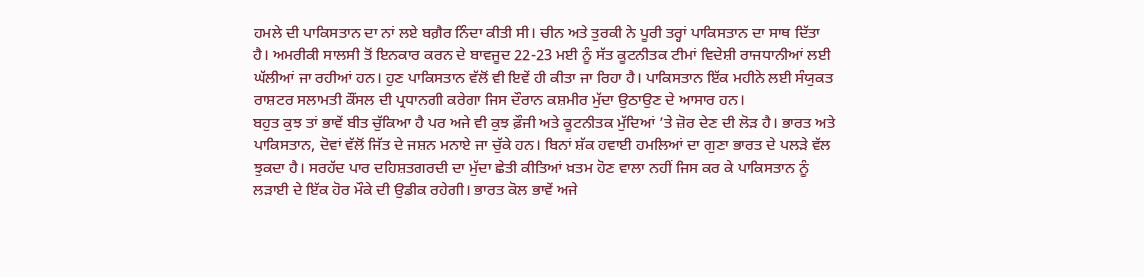ਹਮਲੇ ਦੀ ਪਾਕਿਸਤਾਨ ਦਾ ਨਾਂ ਲਏ ਬਗ਼ੈਰ ਨਿੰਦਾ ਕੀਤੀ ਸੀ। ਚੀਨ ਅਤੇ ਤੁਰਕੀ ਨੇ ਪੂਰੀ ਤਰ੍ਹਾਂ ਪਾਕਿਸਤਾਨ ਦਾ ਸਾਥ ਦਿੱਤਾ ਹੈ। ਅਮਰੀਕੀ ਸਾਲਸੀ ਤੋਂ ਇਨਕਾਰ ਕਰਨ ਦੇ ਬਾਵਜੂਦ 22-23 ਮਈ ਨੂੰ ਸੱਤ ਕੂਟਨੀਤਕ ਟੀਮਾਂ ਵਿਦੇਸ਼ੀ ਰਾਜਧਾਨੀਆਂ ਲਈ ਘੱਲੀਆਂ ਜਾ ਰਹੀਆਂ ਹਨ। ਹੁਣ ਪਾਕਿਸਤਾਨ ਵੱਲੋਂ ਵੀ ਇਵੇਂ ਹੀ ਕੀਤਾ ਜਾ ਰਿਹਾ ਹੈ। ਪਾਕਿਸਤਾਨ ਇੱਕ ਮਹੀਨੇ ਲਈ ਸੰਯੁਕਤ ਰਾਸ਼ਟਰ ਸਲਾਮਤੀ ਕੌਂਸਲ ਦੀ ਪ੍ਰਧਾਨਗੀ ਕਰੇਗਾ ਜਿਸ ਦੌਰਾਨ ਕਸ਼ਮੀਰ ਮੁੱਦਾ ਉਠਾਉਣ ਦੇ ਆਸਾਰ ਹਨ।
ਬਹੁਤ ਕੁਝ ਤਾਂ ਭਾਵੇਂ ਬੀਤ ਚੁੱਕਿਆ ਹੈ ਪਰ ਅਜੇ ਵੀ ਕੁਝ ਫ਼ੌਜੀ ਅਤੇ ਕੂਟਨੀਤਕ ਮੁੱਦਿਆਂ ’ਤੇ ਜ਼ੋਰ ਦੇਣ ਦੀ ਲੋੜ ਹੈ। ਭਾਰਤ ਅਤੇ ਪਾਕਿਸਤਾਨ, ਦੋਵਾਂ ਵੱਲੋਂ ਜਿੱਤ ਦੇ ਜਸ਼ਨ ਮਨਾਏ ਜਾ ਚੁੱਕੇ ਹਨ। ਬਿਨਾਂ ਸ਼ੱਕ ਹਵਾਈ ਹਮਲਿਆਂ ਦਾ ਗੁਣਾ ਭਾਰਤ ਦੇ ਪਲੜੇ ਵੱਲ ਝੁਕਦਾ ਹੈ। ਸਰਹੱਦ ਪਾਰ ਦਹਿਸ਼ਤਗਰਦੀ ਦਾ ਮੁੱਦਾ ਛੇਤੀ ਕੀਤਿਆਂ ਖ਼ਤਮ ਹੋਣ ਵਾਲਾ ਨਹੀਂ ਜਿਸ ਕਰ ਕੇ ਪਾਕਿਸਤਾਨ ਨੂੰ ਲੜਾਈ ਦੇ ਇੱਕ ਹੋਰ ਮੌਕੇ ਦੀ ਉਡੀਕ ਰਹੇਗੀ। ਭਾਰਤ ਕੋਲ ਭਾਵੇਂ ਅਜੇ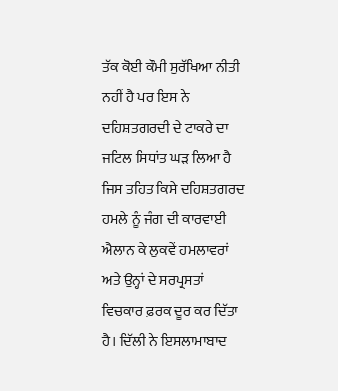ਤੱਕ ਕੋਈ ਕੌਮੀ ਸੁਰੱਖਿਆ ਨੀਤੀ ਨਹੀਂ ਹੈ ਪਰ ਇਸ ਨੇ ਦਹਿਸ਼ਤਗਰਦੀ ਦੇ ਟਾਕਰੇ ਦਾ ਜਟਿਲ ਸਿਧਾਂਤ ਘੜ ਲਿਆ ਹੈ ਜਿਸ ਤਹਿਤ ਕਿਸੇ ਦਹਿਸ਼ਤਗਰਦ ਹਮਲੇ ਨੂੰ ਜੰਗ ਦੀ ਕਾਰਵਾਈ ਐਲਾਨ ਕੇ ਲੁਕਵੇਂ ਹਮਲਾਵਰਾਂ ਅਤੇ ਉਨ੍ਹਾਂ ਦੇ ਸਰਪ੍ਰਸਤਾਂ ਵਿਚਕਾਰ ਫ਼ਰਕ ਦੂਰ ਕਰ ਦਿੱਤਾ ਹੈ। ਦਿੱਲੀ ਨੇ ਇਸਲਾਮਾਬਾਦ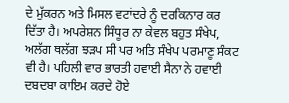ਦੇ ਮੁੱਕਰਨ ਅਤੇ ਮਿਸਲ ਵਟਾਂਦਰੇ ਨੂੰ ਦਰਕਿਨਾਰ ਕਰ ਦਿੱਤਾ ਹੈ। ਅਪਰੇਸ਼ਨ ਸਿੰਧੂਰ ਨਾ ਕੇਵਲ ਬਹੁਤ ਸੰਖੇਪ, ਅਲੱਗ ਥਲੱਗ ਝੜਪ ਸੀ ਪਰ ਅਤਿ ਸੰਖੇਪ ਪਰਮਾਣੂ ਸੰਕਟ ਵੀ ਹੈ। ਪਹਿਲੀ ਵਾਰ ਭਾਰਤੀ ਹਵਾਈ ਸੈਨਾ ਨੇ ਹਵਾਈ ਦਬਦਬਾ ਕਾਇਮ ਕਰਦੇ ਹੋਏ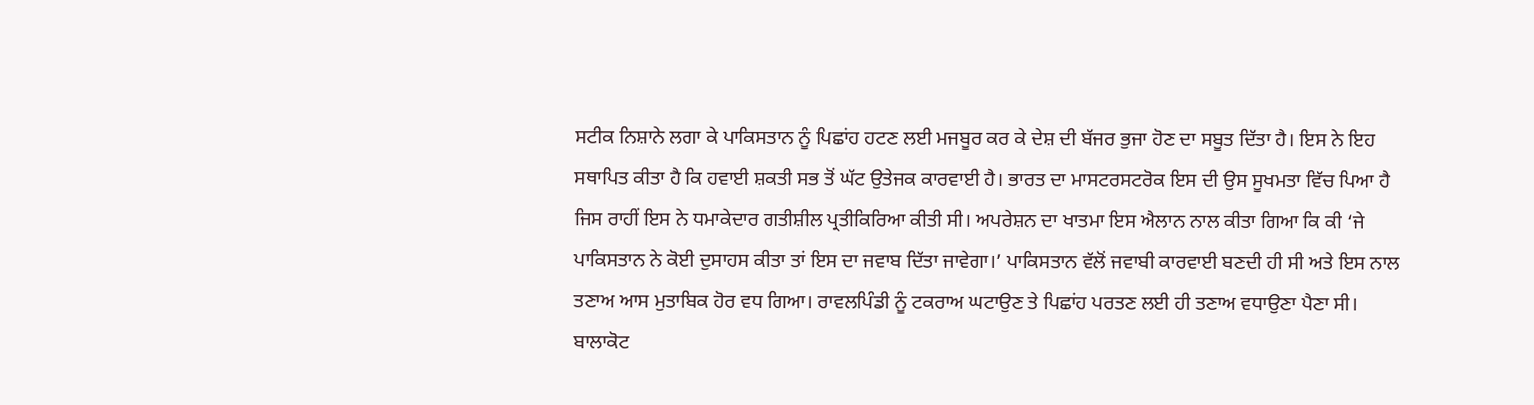ਸਟੀਕ ਨਿਸ਼ਾਨੇ ਲਗਾ ਕੇ ਪਾਕਿਸਤਾਨ ਨੂੰ ਪਿਛਾਂਹ ਹਟਣ ਲਈ ਮਜਬੂਰ ਕਰ ਕੇ ਦੇਸ਼ ਦੀ ਬੱਜਰ ਭੁਜਾ ਹੋਣ ਦਾ ਸਬੂਤ ਦਿੱਤਾ ਹੈ। ਇਸ ਨੇ ਇਹ ਸਥਾਪਿਤ ਕੀਤਾ ਹੈ ਕਿ ਹਵਾਈ ਸ਼ਕਤੀ ਸਭ ਤੋਂ ਘੱਟ ਉਤੇਜਕ ਕਾਰਵਾਈ ਹੈ। ਭਾਰਤ ਦਾ ਮਾਸਟਰਸਟਰੋਕ ਇਸ ਦੀ ਉਸ ਸੂਖਮਤਾ ਵਿੱਚ ਪਿਆ ਹੈ ਜਿਸ ਰਾਹੀਂ ਇਸ ਨੇ ਧਮਾਕੇਦਾਰ ਗਤੀਸ਼ੀਲ ਪ੍ਰਤੀਕਿਰਿਆ ਕੀਤੀ ਸੀ। ਅਪਰੇਸ਼ਨ ਦਾ ਖਾਤਮਾ ਇਸ ਐਲਾਨ ਨਾਲ ਕੀਤਾ ਗਿਆ ਕਿ ਕੀ ‘ਜੇ ਪਾਕਿਸਤਾਨ ਨੇ ਕੋਈ ਦੁਸਾਹਸ ਕੀਤਾ ਤਾਂ ਇਸ ਦਾ ਜਵਾਬ ਦਿੱਤਾ ਜਾਵੇਗਾ।’ ਪਾਕਿਸਤਾਨ ਵੱਲੋਂ ਜਵਾਬੀ ਕਾਰਵਾਈ ਬਣਦੀ ਹੀ ਸੀ ਅਤੇ ਇਸ ਨਾਲ ਤਣਾਅ ਆਸ ਮੁਤਾਬਿਕ ਹੋਰ ਵਧ ਗਿਆ। ਰਾਵਲਪਿੰਡੀ ਨੂੰ ਟਕਰਾਅ ਘਟਾਉਣ ਤੇ ਪਿਛਾਂਹ ਪਰਤਣ ਲਈ ਹੀ ਤਣਾਅ ਵਧਾਉਣਾ ਪੈਣਾ ਸੀ। ਬਾਲਾਕੋਟ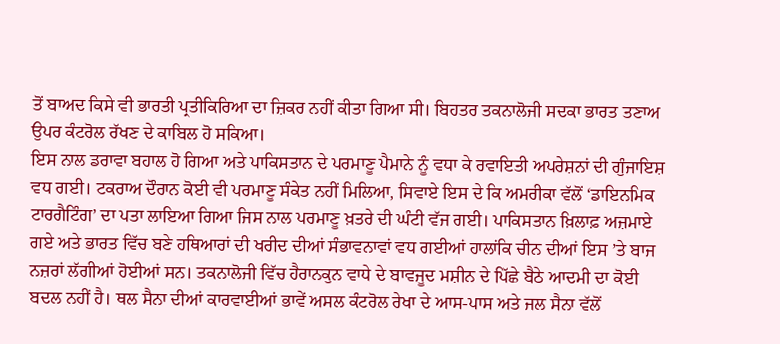ਤੋਂ ਬਾਅਦ ਕਿਸੇ ਵੀ ਭਾਰਤੀ ਪ੍ਰਤੀਕਿਰਿਆ ਦਾ ਜ਼ਿਕਰ ਨਹੀਂ ਕੀਤਾ ਗਿਆ ਸੀ। ਬਿਹਤਰ ਤਕਨਾਲੋਜੀ ਸਦਕਾ ਭਾਰਤ ਤਣਾਅ ਉਪਰ ਕੰਟਰੋਲ ਰੱਖਣ ਦੇ ਕਾਬਿਲ ਹੋ ਸਕਿਆ।
ਇਸ ਨਾਲ ਡਰਾਵਾ ਬਹਾਲ ਹੋ ਗਿਆ ਅਤੇ ਪਾਕਿਸਤਾਨ ਦੇ ਪਰਮਾਣੂ ਪੈਮਾਨੇ ਨੂੰ ਵਧਾ ਕੇ ਰਵਾਇਤੀ ਅਪਰੇਸ਼ਨਾਂ ਦੀ ਗੁੰਜਾਇਸ਼ ਵਧ ਗਈ। ਟਕਰਾਅ ਦੌਰਾਨ ਕੋਈ ਵੀ ਪਰਮਾਣੂ ਸੰਕੇਤ ਨਹੀਂ ਮਿਲਿਆ, ਸਿਵਾਏ ਇਸ ਦੇ ਕਿ ਅਮਰੀਕਾ ਵੱਲੋਂ ‘ਡਾਇਨਮਿਕ ਟਾਰਗੈਟਿੰਗ’ ਦਾ ਪਤਾ ਲਾਇਆ ਗਿਆ ਜਿਸ ਨਾਲ ਪਰਮਾਣੂ ਖ਼ਤਰੇ ਦੀ ਘੰਟੀ ਵੱਜ ਗਈ। ਪਾਕਿਸਤਾਨ ਖ਼ਿਲਾਫ਼ ਅਜ਼ਮਾਏ ਗਏ ਅਤੇ ਭਾਰਤ ਵਿੱਚ ਬਣੇ ਹਥਿਆਰਾਂ ਦੀ ਖਰੀਦ ਦੀਆਂ ਸੰਭਾਵਨਾਵਾਂ ਵਧ ਗਈਆਂ ਹਾਲਾਂਕਿ ਚੀਨ ਦੀਆਂ ਇਸ ’ਤੇ ਬਾਜ ਨਜ਼ਰਾਂ ਲੱਗੀਆਂ ਹੋਈਆਂ ਸਨ। ਤਕਨਾਲੋਜੀ ਵਿੱਚ ਹੈਰਾਨਕੁਨ ਵਾਧੇ ਦੇ ਬਾਵਜੂਦ ਮਸ਼ੀਨ ਦੇ ਪਿੱਛੇ ਬੈਠੇ ਆਦਮੀ ਦਾ ਕੋਈ ਬਦਲ ਨਹੀਂ ਹੈ। ਥਲ ਸੈਨਾ ਦੀਆਂ ਕਾਰਵਾਈਆਂ ਭਾਵੇਂ ਅਸਲ ਕੰਟਰੋਲ ਰੇਖਾ ਦੇ ਆਸ-ਪਾਸ ਅਤੇ ਜਲ ਸੈਨਾ ਵੱਲੋਂ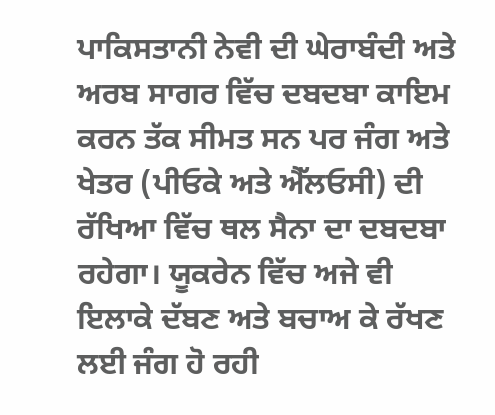ਪਾਕਿਸਤਾਨੀ ਨੇਵੀ ਦੀ ਘੇਰਾਬੰਦੀ ਅਤੇ ਅਰਬ ਸਾਗਰ ਵਿੱਚ ਦਬਦਬਾ ਕਾਇਮ ਕਰਨ ਤੱਕ ਸੀਮਤ ਸਨ ਪਰ ਜੰਗ ਅਤੇ ਖੇਤਰ (ਪੀਓਕੇ ਅਤੇ ਐੱਲਓਸੀ) ਦੀ ਰੱਖਿਆ ਵਿੱਚ ਥਲ ਸੈਨਾ ਦਾ ਦਬਦਬਾ ਰਹੇਗਾ। ਯੂਕਰੇਨ ਵਿੱਚ ਅਜੇ ਵੀ ਇਲਾਕੇ ਦੱਬਣ ਅਤੇ ਬਚਾਅ ਕੇ ਰੱਖਣ ਲਈ ਜੰਗ ਹੋ ਰਹੀ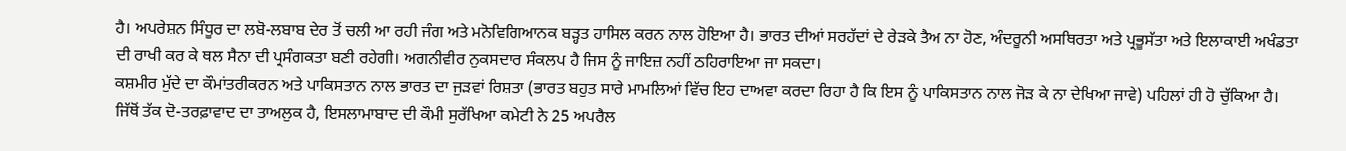ਹੈ। ਅਪਰੇਸ਼ਨ ਸਿੰਧੂਰ ਦਾ ਲਬੋ-ਲਬਾਬ ਦੇਰ ਤੋਂ ਚਲੀ ਆ ਰਹੀ ਜੰਗ ਅਤੇ ਮਨੋਵਿਗਿਆਨਕ ਬੜ੍ਹਤ ਹਾਸਿਲ ਕਰਨ ਨਾਲ ਹੋਇਆ ਹੈ। ਭਾਰਤ ਦੀਆਂ ਸਰਹੱਦਾਂ ਦੇ ਰੇੜਕੇ ਤੈਅ ਨਾ ਹੋਣ, ਅੰਦਰੂਨੀ ਅਸਥਿਰਤਾ ਅਤੇ ਪ੍ਰਭੂਸੱਤਾ ਅਤੇ ਇਲਾਕਾਈ ਅਖੰਡਤਾ ਦੀ ਰਾਖੀ ਕਰ ਕੇ ਥਲ ਸੈਨਾ ਦੀ ਪ੍ਰਸੰਗਕਤਾ ਬਣੀ ਰਹੇਗੀ। ਅਗਨੀਵੀਰ ਨੁਕਸਦਾਰ ਸੰਕਲਪ ਹੈ ਜਿਸ ਨੂੰ ਜਾਇਜ਼ ਨਹੀਂ ਠਹਿਰਾਇਆ ਜਾ ਸਕਦਾ।
ਕਸ਼ਮੀਰ ਮੁੱਦੇ ਦਾ ਕੌਮਾਂਤਰੀਕਰਨ ਅਤੇ ਪਾਕਿਸਤਾਨ ਨਾਲ ਭਾਰਤ ਦਾ ਜੁੜਵਾਂ ਰਿਸ਼ਤਾ (ਭਾਰਤ ਬਹੁਤ ਸਾਰੇ ਮਾਮਲਿਆਂ ਵਿੱਚ ਇਹ ਦਾਅਵਾ ਕਰਦਾ ਰਿਹਾ ਹੈ ਕਿ ਇਸ ਨੂੰ ਪਾਕਿਸਤਾਨ ਨਾਲ ਜੋੜ ਕੇ ਨਾ ਦੇਖਿਆ ਜਾਵੇ) ਪਹਿਲਾਂ ਹੀ ਹੋ ਚੁੱਕਿਆ ਹੈ। ਜਿੱਥੋਂ ਤੱਕ ਦੋ-ਤਰਫ਼ਾਵਾਦ ਦਾ ਤਾਅਲੁਕ ਹੈ, ਇਸਲਾਮਾਬਾਦ ਦੀ ਕੌਮੀ ਸੁਰੱਖਿਆ ਕਮੇਟੀ ਨੇ 25 ਅਪਰੈਲ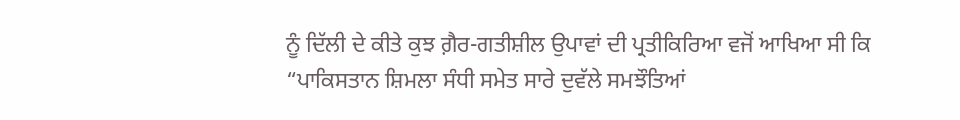ਨੂੰ ਦਿੱਲੀ ਦੇ ਕੀਤੇ ਕੁਝ ਗ਼ੈਰ-ਗਤੀਸ਼ੀਲ ਉਪਾਵਾਂ ਦੀ ਪ੍ਰਤੀਕਿਰਿਆ ਵਜੋਂ ਆਖਿਆ ਸੀ ਕਿ “ਪਾਕਿਸਤਾਨ ਸ਼ਿਮਲਾ ਸੰਧੀ ਸਮੇਤ ਸਾਰੇ ਦੁਵੱਲੇ ਸਮਝੌਤਿਆਂ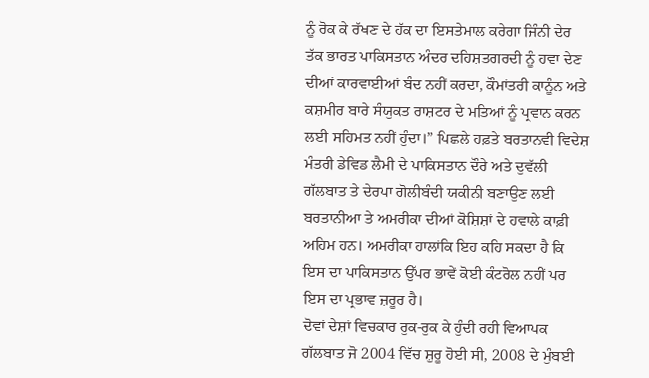ਨੂੰ ਰੋਕ ਕੇ ਰੱਖਣ ਦੇ ਹੱਕ ਦਾ ਇਸਤੇਮਾਲ ਕਰੇਗਾ ਜਿੰਨੀ ਦੇਰ ਤੱਕ ਭਾਰਤ ਪਾਕਿਸਤਾਨ ਅੰਦਰ ਦਹਿਸ਼ਤਗਰਦੀ ਨੂੰ ਹਵਾ ਦੇਣ ਦੀਆਂ ਕਾਰਵਾਈਆਂ ਬੰਦ ਨਹੀਂ ਕਰਦਾ, ਕੌਮਾਂਤਰੀ ਕਾਨੂੰਨ ਅਤੇ ਕਸ਼ਮੀਰ ਬਾਰੇ ਸੰਯੁਕਤ ਰਾਸ਼ਟਰ ਦੇ ਮਤਿਆਂ ਨੂੰ ਪ੍ਰਵਾਨ ਕਰਨ ਲਈ ਸਹਿਮਤ ਨਹੀਂ ਹੁੰਦਾ।” ਪਿਛਲੇ ਹਫ਼ਤੇ ਬਰਤਾਨਵੀ ਵਿਦੇਸ਼ ਮੰਤਰੀ ਡੇਵਿਡ ਲੈਮੀ ਦੇ ਪਾਕਿਸਤਾਨ ਦੌਰੇ ਅਤੇ ਦੁਵੱਲੀ ਗੱਲਬਾਤ ਤੇ ਦੇਰਪਾ ਗੋਲੀਬੰਦੀ ਯਕੀਨੀ ਬਣਾਉਣ ਲਈ ਬਰਤਾਨੀਆ ਤੇ ਅਮਰੀਕਾ ਦੀਆਂ ਕੋਸ਼ਿਸ਼ਾਂ ਦੇ ਹਵਾਲੇ ਕਾਫ਼ੀ ਅਹਿਮ ਹਨ। ਅਮਰੀਕਾ ਹਾਲਾਂਕਿ ਇਹ ਕਹਿ ਸਕਦਾ ਹੈ ਕਿ ਇਸ ਦਾ ਪਾਕਿਸਤਾਨ ਉੱਪਰ ਭਾਵੇਂ ਕੋਈ ਕੰਟਰੋਲ ਨਹੀਂ ਪਰ ਇਸ ਦਾ ਪ੍ਰਭਾਵ ਜ਼ਰੂਰ ਹੈ।
ਦੋਵਾਂ ਦੇਸ਼ਾਂ ਵਿਚਕਾਰ ਰੁਕ-ਰੁਕ ਕੇ ਹੁੰਦੀ ਰਹੀ ਵਿਆਪਕ ਗੱਲਬਾਤ ਜੋ 2004 ਵਿੱਚ ਸ਼ੁਰੂ ਹੋਈ ਸੀ, 2008 ਦੇ ਮੁੰਬਈ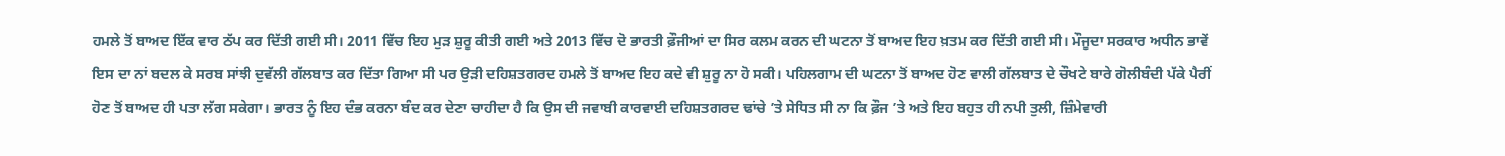ਹਮਲੇ ਤੋਂ ਬਾਅਦ ਇੱਕ ਵਾਰ ਠੱਪ ਕਰ ਦਿੱਤੀ ਗਈ ਸੀ। 2011 ਵਿੱਚ ਇਹ ਮੁੜ ਸ਼ੁਰੂ ਕੀਤੀ ਗਈ ਅਤੇ 2013 ਵਿੱਚ ਦੋ ਭਾਰਤੀ ਫ਼ੌਜੀਆਂ ਦਾ ਸਿਰ ਕਲਮ ਕਰਨ ਦੀ ਘਟਨਾ ਤੋਂ ਬਾਅਦ ਇਹ ਖ਼ਤਮ ਕਰ ਦਿੱਤੀ ਗਈ ਸੀ। ਮੌਜੂਦਾ ਸਰਕਾਰ ਅਧੀਨ ਭਾਵੇਂ ਇਸ ਦਾ ਨਾਂ ਬਦਲ ਕੇ ਸਰਬ ਸਾਂਝੀ ਦੁਵੱਲੀ ਗੱਲਬਾਤ ਕਰ ਦਿੱਤਾ ਗਿਆ ਸੀ ਪਰ ਉੜੀ ਦਹਿਸ਼ਤਗਰਦ ਹਮਲੇ ਤੋਂ ਬਾਅਦ ਇਹ ਕਦੇ ਵੀ ਸ਼ੁਰੂ ਨਾ ਹੋ ਸਕੀ। ਪਹਿਲਗਾਮ ਦੀ ਘਟਨਾ ਤੋਂ ਬਾਅਦ ਹੋਣ ਵਾਲੀ ਗੱਲਬਾਤ ਦੇ ਚੌਖਟੇ ਬਾਰੇ ਗੋਲੀਬੰਦੀ ਪੱਕੇ ਪੈਰੀਂ ਹੋਣ ਤੋਂ ਬਾਅਦ ਹੀ ਪਤਾ ਲੱਗ ਸਕੇਗਾ। ਭਾਰਤ ਨੂੰ ਇਹ ਦੰਭ ਕਰਨਾ ਬੰਦ ਕਰ ਦੇਣਾ ਚਾਹੀਦਾ ਹੈ ਕਿ ਉਸ ਦੀ ਜਵਾਬੀ ਕਾਰਵਾਈ ਦਹਿਸ਼ਤਗਰਦ ਢਾਂਚੇ ’ਤੇ ਸੇਧਿਤ ਸੀ ਨਾ ਕਿ ਫ਼ੌਜ ’ਤੇ ਅਤੇ ਇਹ ਬਹੁਤ ਹੀ ਨਪੀ ਤੁਲੀ, ਜ਼ਿੰਮੇਵਾਰੀ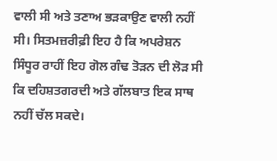ਵਾਲੀ ਸੀ ਅਤੇ ਤਣਾਅ ਭੜਕਾਉਣ ਵਾਲੀ ਨਹੀਂ ਸੀ। ਸਿਤਮਜ਼ਰੀਫ਼ੀ ਇਹ ਹੈ ਕਿ ਅਪਰੇਸ਼ਨ ਸਿੰਧੂਰ ਰਾਹੀਂ ਇਹ ਗੋਲ ਗੰਢ ਤੋੜਨ ਦੀ ਲੋੜ ਸੀ ਕਿ ਦਹਿਸ਼ਤਗਰਦੀ ਅਤੇ ਗੱਲਬਾਤ ਇਕ ਸਾਥ ਨਹੀਂ ਚੱਲ ਸਕਦੇ।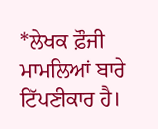*ਲੇਖਕ ਫ਼ੌਜੀ ਮਾਮਲਿਆਂ ਬਾਰੇ ਟਿੱਪਣੀਕਾਰ ਹੈ।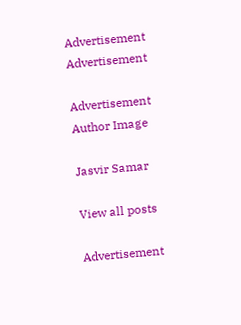Advertisement
Advertisement

Advertisement
Author Image

Jasvir Samar

View all posts

Advertisement